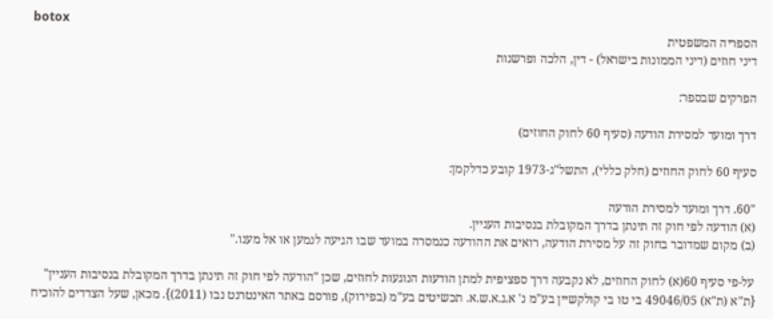botox
הספריה המשפטית
דיני חוזים (דיני הממונות בישראל) - דין, הלכה ופרשנות

הפרקים שבספר:

דרך ומועד למסירת הודעה (סעיף 60 לחוק החוזים)

סעיף 60 לחוק החוזים (חלק כללי), התשל"ג-1973 קובע כדלקמן:

"60. דרך ומועד למסירת הודעה
(א) הודעה לפי חוק זה תינתן בדרך המקובלת בנסיבות העניין.
(ב) מקום שמדובר בחוק זה על מסירת הודעה, רואים את ההודעה כנמסרה במועד שבו הגיעה לנמען או אל מענו."

על-פי סעיף 60(א) לחוק החוזים, לא נקבעה דרך ספציפית למתן הודעות הנוגעות לחוזים, שכן "הודעה לפי חוק זה תינתן בדרך המקובלת בנסיבות העניין" {ת"א (ת"א) 49046/05 בי טו בי קולקשיין בע"מ נ' א.ג.א.ש.א. תכשיטים בע"מ (בפירוק), פורסם באתר האינטרנט נבו (2011)}. מכאן, שעל הצדדים להוכיח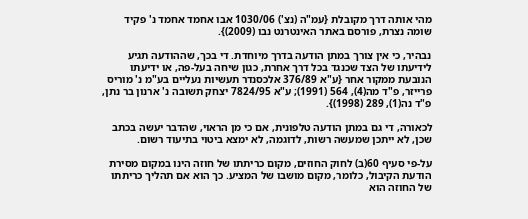מהי אותה דרך מקובלת {עמ"ה (נצ') 1030/06 אבו אחמד אחמד נ' פקיד שומה נצרת, פורסם באתר האינטרנט נבו (2009)}.

נבהיר, כי אין צורך במתן הודעה בדרך מיוחדת. די בכך, שההודעה תגיע לידיעתו של הצד שכנגד בכל דרך אחרת, כגון שיחה בעל-פה, או ידיעתו הנובעת ממקור אחר {ע"א 376/89 אלכסנדר תעשיות נעליים בע"מ נ' מוריס פרייזר, פ"ד מה(4), 564 (1991); ע"א 7824/95 יצחק תשובה נ' ארנון בר נתן, פ"ד נה(1), 289 (1998)}.

לכאורה, די גם במתן הודעה טלפונית, אם כי מן הראוי, שהדבר יעשה בכתב שכן, לא ייתכן שמעשה רשות, לדוגמה, לא ימצא ביטוי בתיעוד רשום.

על-פי סעיף 60(ב) לחוק החוזים, מקום כריתתו של חוזה הינו במקום מסירת הודעת הקיבול, כלומר, מקום מושבו של המציע. כך הוא אם תהליך כריתתו של החוזה הוא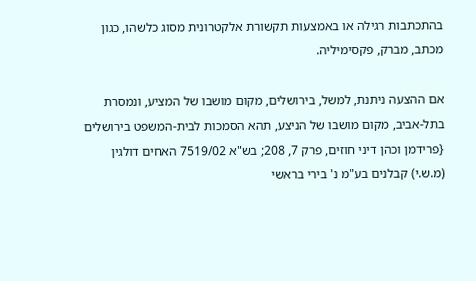בהתכתבות רגילה או באמצעות תקשורת אלקטרונית מסוג כלשהו, כגון מכתב, מברק, פקסימיליה.

אם ההצעה ניתנת, למשל, בירושלים, מקום מושבו של המציע, ונמסרת בתל-אביב, מקום מושבו של הניצע, תהא הסמכות לבית-המשפט בירושלים {פרידמן וכהן דיני חוזים, פרק 7, 208; בש"א 7519/02 האחים דולגין (מ.ש.י) קבלנים בע"מ נ' בירי בראשי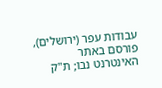עבודות עפר (ירושלים), פורסם באתר האינטרנט נבו; ת"ק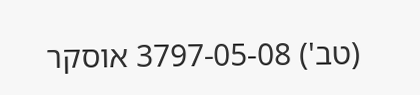(טב') 3797-05-08 אוסקר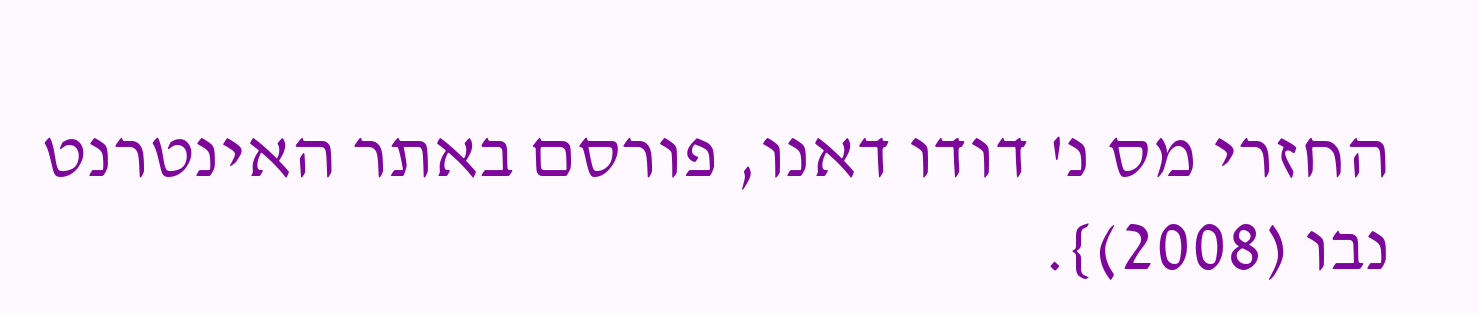החזרי מס נ' דודו דאנו, פורסם באתר האינטרנט נבו (2008)}.